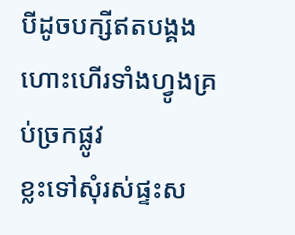បីដូចបក្សីឥតបង្គង ហោះហើរទាំងហ្វូងគ្រប់ច្រកផ្លូវ
ខ្លះទៅសុំរស់ផ្ទះស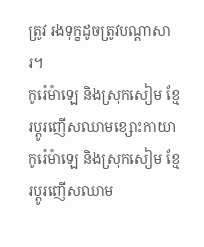ត្រូវ រងទុក្ខដូចត្រូវបណ្ដាសារ។
កូរ៉េម៉ាឡេ និងស្រុកសៀម ខ្មែរប្ដូរញើសឈាមខ្សោះកាយា
កូរ៉េម៉ាឡេ និងស្រុកសៀម ខ្មែរប្ដូរញើសឈាម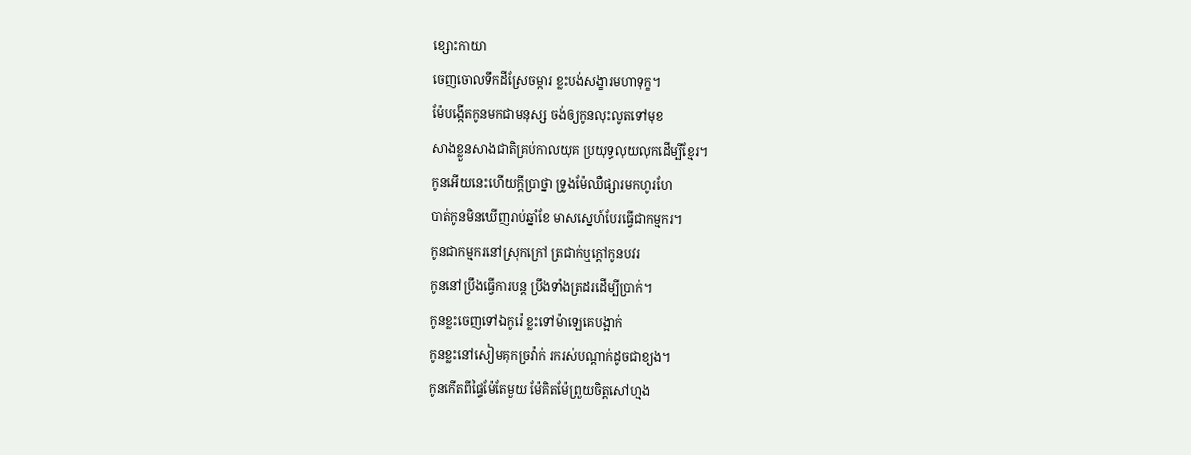ខ្សោះកាយា
ចេញចោលទឹកដីស្រែចម្ការ ខ្លះបង់សង្ខារមហាទុក្ខ។
ម៉ែបង្កើតកូនមកជាមនុស្ស ចង់ឲ្យកូនលុះលូតទៅមុខ
សាងខ្លួនសាងជាតិគ្រប់កាលយុគ ប្រយុទ្ធលុយលុកដើម្បីខ្មែរ។
កូនអើយនេះហើយក្ដីប្រាថ្នា ទ្រូងម៉ែឈឺផ្សារមកហូរហែ
បាត់កូនមិនឃើញរាប់ឆ្នាំខែ មាសស្នេហ៍បែរធ្វើជាកម្មករ។
កូនជាកម្មករនៅស្រុកក្រៅ ត្រជាក់ឬក្ដៅកូនបវរ
កូននៅប្រឹងធ្វើការបន្ដ ប្រឹងទាំងត្រដរដើម្បីប្រាក់។
កូនខ្លះចេញទៅឯកូរ៉េ ខ្លះទៅម៉ាឡេគេបង្អាក់
កូនខ្លះនៅសៀមគុកច្រវ៉ាក់ រករស់បណ្ដាក់ដូចជាខ្យង។
កូនកើតពីផ្ទៃម៉ែតែមួយ ម៉ែគិតម៉ែព្រួយចិត្តសៅហ្មង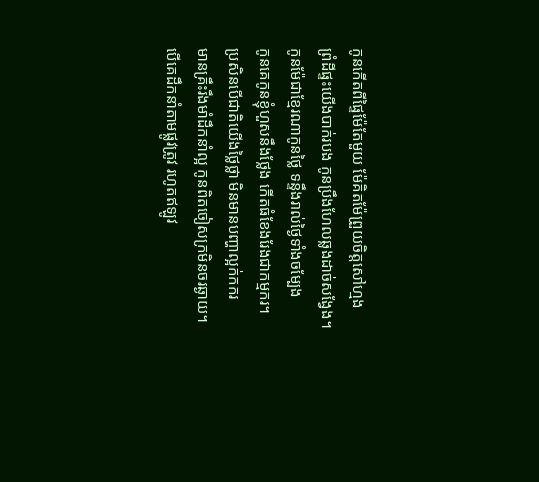កូនកើតពីផ្ទៃម៉ែតែមួយ ម៉ែគិតម៉ែព្រួយចិត្តសៅហ្មង
ព្រំដីផ្ទះយើងបាក់របង កូនប្រឹងហែលឆ្លងដាច់សង្វែង។
កូនម៉ែជាខ្មែរណាកូនថ្លៃ ទន្ទឹងរាល់ថ្ងៃទាំងចម្បែង
កូនគេកូនខ្ញុំហួសនឹងថ្លែង កើតធំខែងរែងជាកម្មករ។
ប្រសិនបើជាតិយើងថ្លៃថ្លា មិនមានបញ្ហាល្អក់កករ
មានគ្រឹះរឹងមាំដឹកនាំល្អ កូនពិតចៀសក្រមិនចរឆ្ងាយ។
បើគេដឹកនាំតាមផ្លូវត្រូវ រហូតឥឡូវ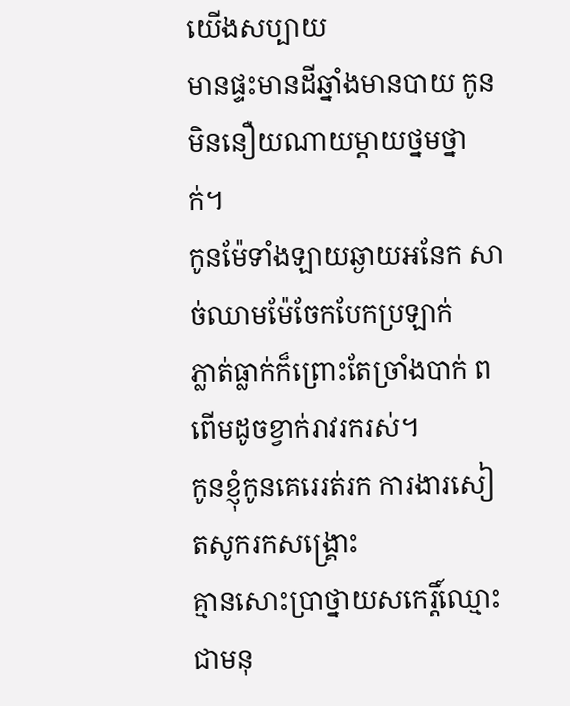យើងសប្បាយ
មានផ្ទះមានដីឆ្នាំងមានបាយ កូនមិននឿយណាយម្ដាយថ្នមថ្នាក់។
កូនម៉ែទាំងឡាយឆ្ងាយអនែក សាច់ឈាមម៉ែចែកបែកប្រឡាក់
ភ្លាត់ធ្លាក់ក៏ព្រោះតែច្រាំងបាក់ ពពើមដូចខ្វាក់រាវរករស់។
កូនខ្ញុំកូនគេរេរត់រក ការងារសៀតសូករកសង្រ្គោះ
គ្មានសោះប្រាថ្នាយសកេរ្តិ៍ឈ្មោះ ជាមនុ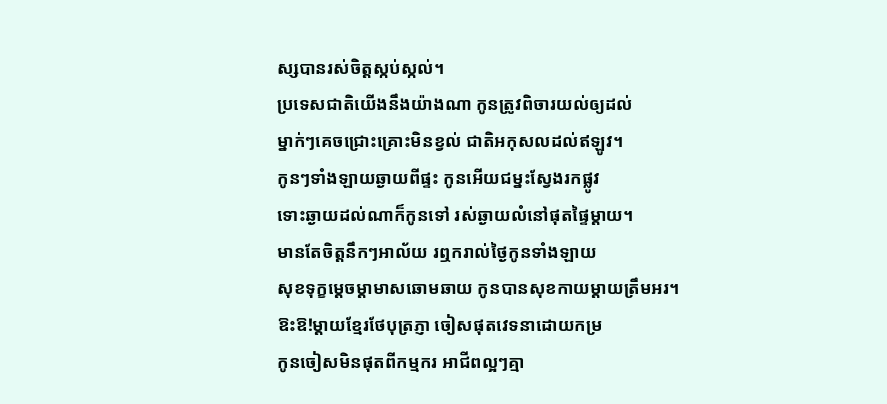ស្សបានរស់ចិត្តស្កប់ស្កល់។
ប្រទេសជាតិយើងនឹងយ៉ាងណា កូនត្រូវពិចារយល់ឲ្យដល់
ម្នាក់ៗគេចជ្រោះគ្រោះមិនខ្វល់ ជាតិអកុសលដល់ឥឡូវ។
កូនៗទាំងឡាយឆ្ងាយពីផ្ទះ កូនអើយជម្នះស្វែងរកផ្លូវ
ទោះឆ្ងាយដល់ណាក៏កូនទៅ រស់ឆ្ងាយលំនៅផុតផ្ទៃម្ដាយ។
មានតែចិត្តនឹកៗអាល័យ រឮករាល់ថ្ងៃកូនទាំងឡាយ
សុខទុក្ខម្ដេចម្ដាមាសឆោមឆាយ កូនបានសុខកាយម្ដាយត្រឹមអរ។
ឱះឱ!ម្ដាយខ្មែរថែបុត្រភ្ញា ចៀសផុតវេទនាដោយកម្រ
កូនចៀសមិនផុតពីកម្មករ អាជីពល្អៗគ្មា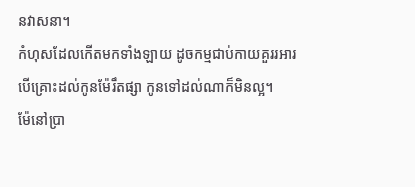នវាសនា។
កំហុសដែលកើតមកទាំងឡាយ ដូចកម្មជាប់កាយគួររអារ
បើគ្រោះដល់កូនម៉ែរឹតផ្សា កូនទៅដល់ណាក៏មិនល្អ។
ម៉ែនៅប្រា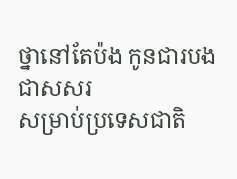ថ្នានៅតែប៉ង កូនជារបងជាសសរ
សម្រាប់ប្រទេសជាតិ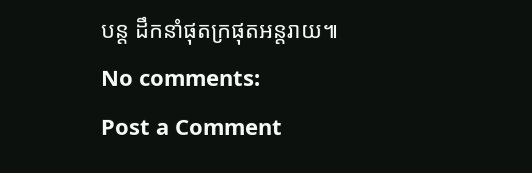បន្ដ ដឹកនាំផុតក្រផុតអន្តរាយ៕
No comments:
Post a Comment